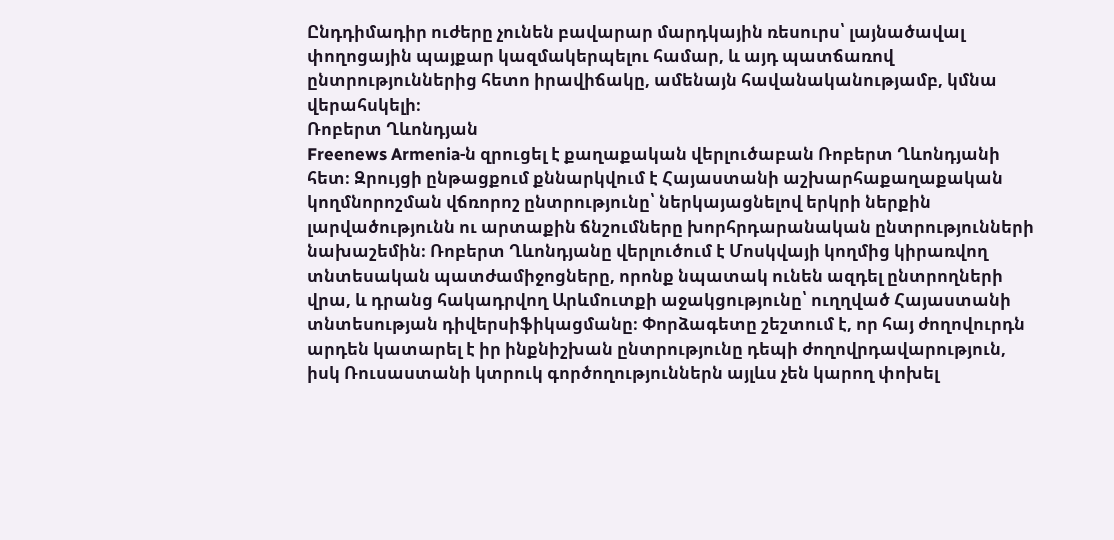Ընդդիմադիր ուժերը չունեն բավարար մարդկային ռեսուրս՝ լայնածավալ փողոցային պայքար կազմակերպելու համար, և այդ պատճառով ընտրություններից հետո իրավիճակը, ամենայն հավանականությամբ, կմնա վերահսկելի։
Ռոբերտ Ղևոնդյան
Freenews Armenia‑ն զրուցել է քաղաքական վերլուծաբան Ռոբերտ Ղևոնդյանի հետ։ Զրույցի ընթացքում քննարկվում է Հայաստանի աշխարհաքաղաքական կողմնորոշման վճռորոշ ընտրությունը՝ ներկայացնելով երկրի ներքին լարվածությունն ու արտաքին ճնշումները խորհրդարանական ընտրությունների նախաշեմին։ Ռոբերտ Ղևոնդյանը վերլուծում է Մոսկվայի կողմից կիրառվող տնտեսական պատժամիջոցները, որոնք նպատակ ունեն ազդել ընտրողների վրա, և դրանց հակադրվող Արևմուտքի աջակցությունը՝ ուղղված Հայաստանի տնտեսության դիվերսիֆիկացմանը։ Փորձագետը շեշտում է, որ հայ ժողովուրդն արդեն կատարել է իր ինքնիշխան ընտրությունը դեպի ժողովրդավարություն, իսկ Ռուսաստանի կտրուկ գործողություններն այլևս չեն կարող փոխել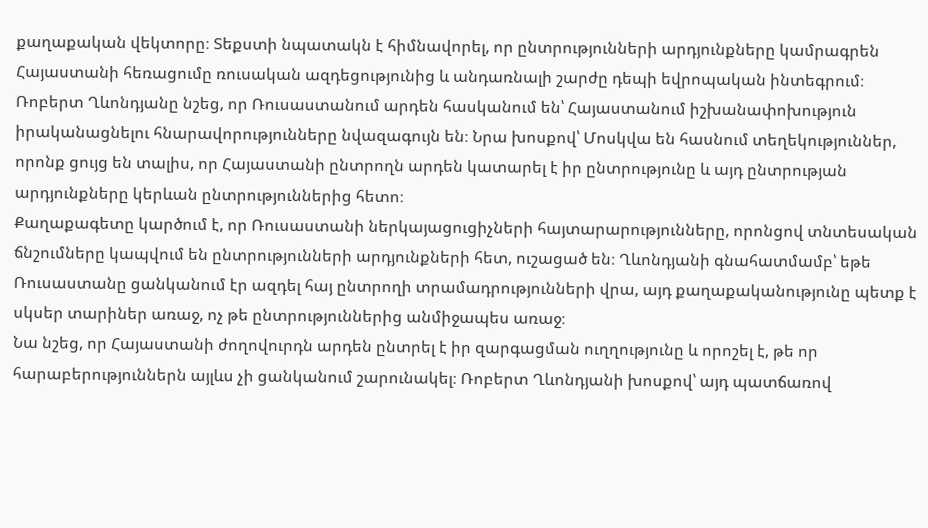քաղաքական վեկտորը։ Տեքստի նպատակն է հիմնավորել, որ ընտրությունների արդյունքները կամրագրեն Հայաստանի հեռացումը ռուսական ազդեցությունից և անդառնալի շարժը դեպի եվրոպական ինտեգրում։
Ռոբերտ Ղևոնդյանը նշեց, որ Ռուսաստանում արդեն հասկանում են՝ Հայաստանում իշխանափոխություն իրականացնելու հնարավորությունները նվազագույն են։ Նրա խոսքով՝ Մոսկվա են հասնում տեղեկություններ, որոնք ցույց են տալիս, որ Հայաստանի ընտրողն արդեն կատարել է իր ընտրությունը և այդ ընտրության արդյունքները կերևան ընտրություններից հետո։
Քաղաքագետը կարծում է, որ Ռուսաստանի ներկայացուցիչների հայտարարությունները, որոնցով տնտեսական ճնշումները կապվում են ընտրությունների արդյունքների հետ, ուշացած են։ Ղևոնդյանի գնահատմամբ՝ եթե Ռուսաստանը ցանկանում էր ազդել հայ ընտրողի տրամադրությունների վրա, այդ քաղաքականությունը պետք է սկսեր տարիներ առաջ, ոչ թե ընտրություններից անմիջապես առաջ։
Նա նշեց, որ Հայաստանի ժողովուրդն արդեն ընտրել է իր զարգացման ուղղությունը և որոշել է, թե որ հարաբերություններն այլևս չի ցանկանում շարունակել։ Ռոբերտ Ղևոնդյանի խոսքով՝ այդ պատճառով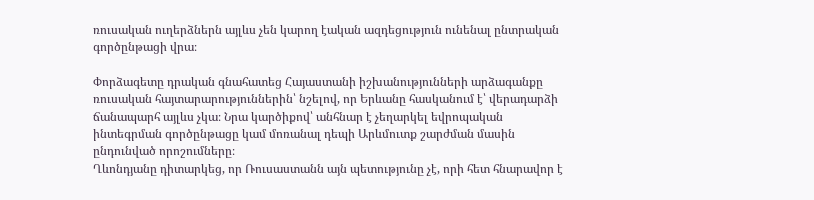ռուսական ուղերձներն այլևս չեն կարող էական ազդեցություն ունենալ ընտրական գործընթացի վրա։

Փորձագետը դրական գնահատեց Հայաստանի իշխանությունների արձագանքը ռուսական հայտարարություններին՝ նշելով, որ Երևանը հասկանում է՝ վերադարձի ճանապարհ այլևս չկա։ Նրա կարծիքով՝ անհնար է չեղարկել եվրոպական ինտեգրման գործընթացը կամ մոռանալ դեպի Արևմուտք շարժման մասին ընդունված որոշումները։
Ղևոնդյանը դիտարկեց, որ Ռուսաստանն այն պետությունը չէ, որի հետ հնարավոր է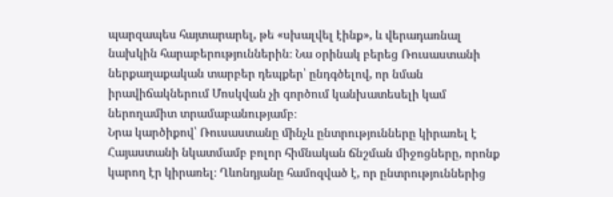պարզապես հայտարարել, թե «սխալվել էինք», և վերադառնալ նախկին հարաբերություններին։ Նա օրինակ բերեց Ռուսաստանի ներքաղաքական տարբեր դեպքեր՝ ընդգծելով, որ նման իրավիճակներում Մոսկվան չի գործում կանխատեսելի կամ ներողամիտ տրամաբանությամբ։
Նրա կարծիքով՝ Ռուսաստանը մինչև ընտրությունները կիրառել է Հայաստանի նկատմամբ բոլոր հիմնական ճնշման միջոցները, որոնք կարող էր կիրառել։ Ղևոնդյանը համոզված է, որ ընտրություններից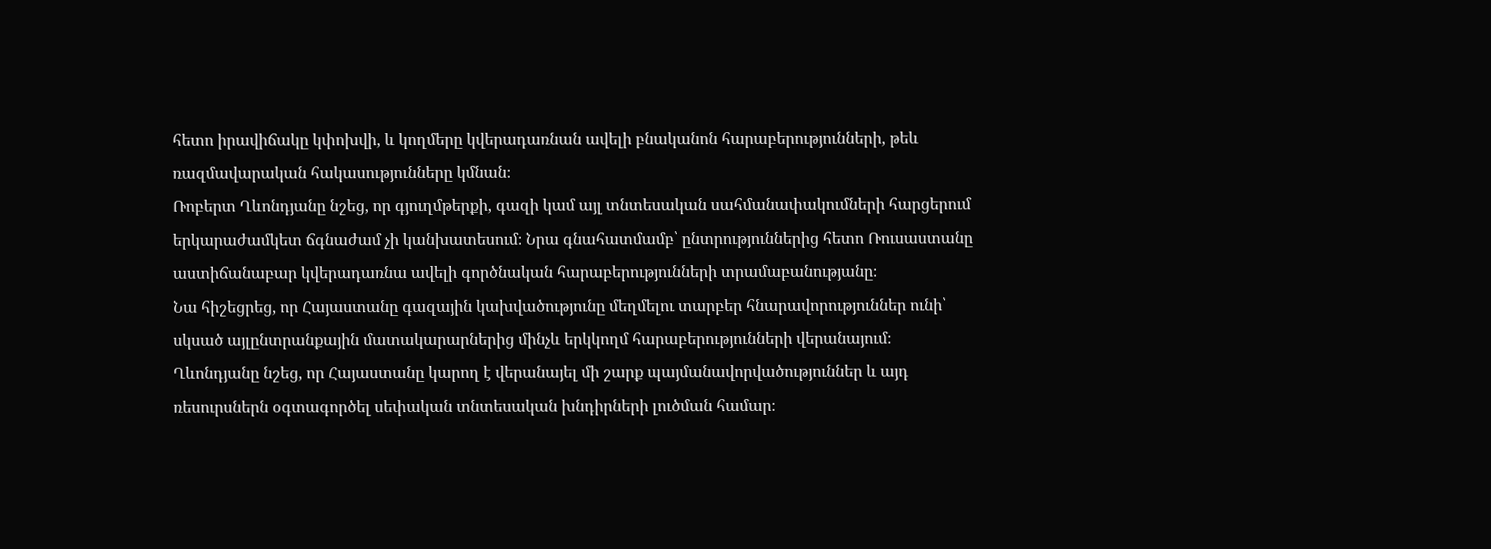հետո իրավիճակը կփոխվի, և կողմերը կվերադառնան ավելի բնականոն հարաբերությունների, թեև ռազմավարական հակասությունները կմնան։
Ռոբերտ Ղևոնդյանը նշեց, որ գյուղմթերքի, գազի կամ այլ տնտեսական սահմանափակումների հարցերում երկարաժամկետ ճգնաժամ չի կանխատեսում։ Նրա գնահատմամբ՝ ընտրություններից հետո Ռուսաստանը աստիճանաբար կվերադառնա ավելի գործնական հարաբերությունների տրամաբանությանը։
Նա հիշեցրեց, որ Հայաստանը գազային կախվածությունը մեղմելու տարբեր հնարավորություններ ունի՝ սկսած այլընտրանքային մատակարարներից մինչև երկկողմ հարաբերությունների վերանայում։ Ղևոնդյանը նշեց, որ Հայաստանը կարող է վերանայել մի շարք պայմանավորվածություններ և այդ ռեսուրսներն օգտագործել սեփական տնտեսական խնդիրների լուծման համար։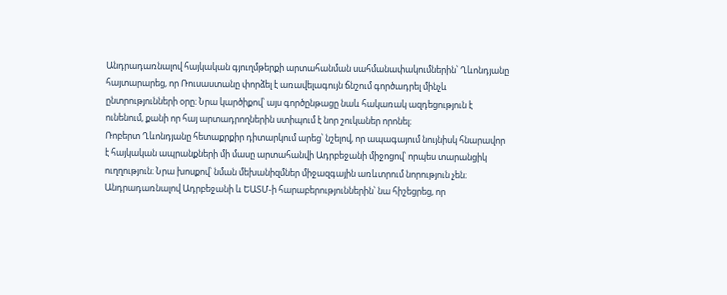Անդրադառնալով հայկական գյուղմթերքի արտահանման սահմանափակումներին՝ Ղևոնդյանը հայտարարեց, որ Ռուսաստանը փորձել է առավելագույն ճնշում գործադրել մինչև ընտրությունների օրը։ Նրա կարծիքով՝ այս գործընթացը նաև հակառակ ազդեցություն է ունենում, քանի որ հայ արտադրողներին ստիպում է նոր շուկաներ որոնել։
Ռոբերտ Ղևոնդյանը հետաքրքիր դիտարկում արեց՝ նշելով, որ ապագայում նույնիսկ հնարավոր է հայկական ապրանքների մի մասը արտահանվի Ադրբեջանի միջոցով՝ որպես տարանցիկ ուղղություն։ Նրա խոսքով՝ նման մեխանիզմներ միջազգային առևտրում նորություն չեն։
Անդրադառնալով Ադրբեջանի և ԵԱՏՄ‑ի հարաբերություններին՝ նա հիշեցրեց, որ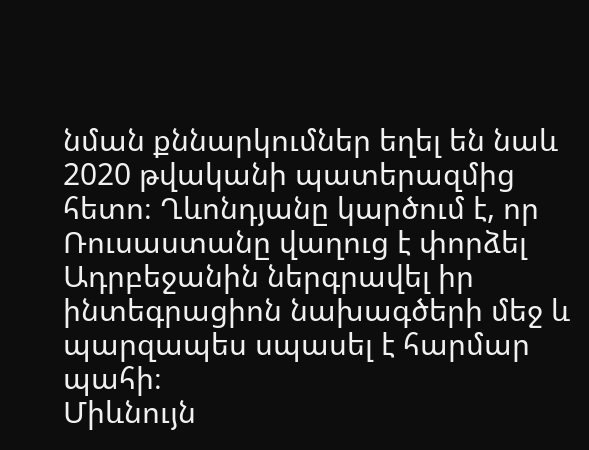նման քննարկումներ եղել են նաև 2020 թվականի պատերազմից հետո։ Ղևոնդյանը կարծում է, որ Ռուսաստանը վաղուց է փորձել Ադրբեջանին ներգրավել իր ինտեգրացիոն նախագծերի մեջ և պարզապես սպասել է հարմար պահի։
Միևնույն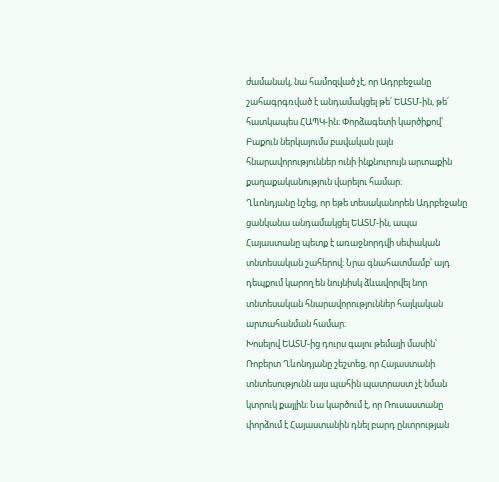ժամանակ, նա համոզված չէ, որ Ադրբեջանը շահագրգռված է անդամակցել թե՛ ԵԱՏՄ-ին, թե՛ հատկապես ՀԱՊԿ-ին։ Փորձագետի կարծիքով՝ Բաքուն ներկայումս բավական լայն հնարավորություններ ունի ինքնուրույն արտաքին քաղաքականություն վարելու համար։
Ղևոնդյանը նշեց, որ եթե տեսականորեն Ադրբեջանը ցանկանա անդամակցել ԵԱՏՄ-ին, ապա Հայաստանը պետք է առաջնորդվի սեփական տնտեսական շահերով։ Նրա գնահատմամբ՝ այդ դեպքում կարող են նույնիսկ ձևավորվել նոր տնտեսական հնարավորություններ հայկական արտահանման համար։
Խոսելով ԵԱՏՄ-ից դուրս գալու թեմայի մասին՝ Ռոբերտ Ղևոնդյանը շեշտեց, որ Հայաստանի տնտեսությունն այս պահին պատրաստ չէ նման կտրուկ քայլին։ Նա կարծում է, որ Ռուսաստանը փորձում է Հայաստանին դնել բարդ ընտրության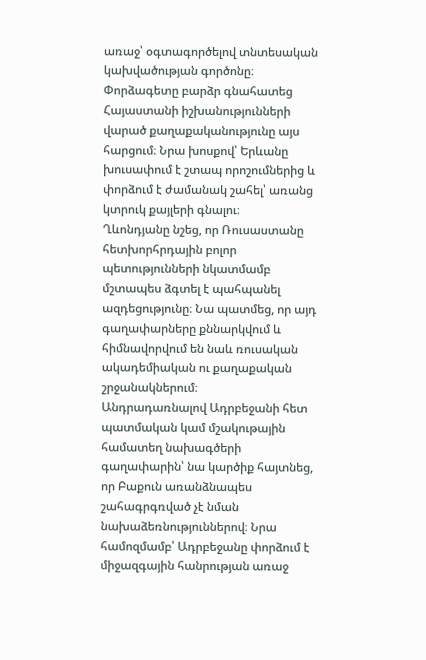առաջ՝ օգտագործելով տնտեսական կախվածության գործոնը։
Փորձագետը բարձր գնահատեց Հայաստանի իշխանությունների վարած քաղաքականությունը այս հարցում։ Նրա խոսքով՝ Երևանը խուսափում է շտապ որոշումներից և փորձում է ժամանակ շահել՝ առանց կտրուկ քայլերի գնալու։
Ղևոնդյանը նշեց, որ Ռուսաստանը հետխորհրդային բոլոր պետությունների նկատմամբ մշտապես ձգտել է պահպանել ազդեցությունը։ Նա պատմեց, որ այդ գաղափարները քննարկվում և հիմնավորվում են նաև ռուսական ակադեմիական ու քաղաքական շրջանակներում։
Անդրադառնալով Ադրբեջանի հետ պատմական կամ մշակութային համատեղ նախագծերի գաղափարին՝ նա կարծիք հայտնեց, որ Բաքուն առանձնապես շահագրգռված չէ նման նախաձեռնություններով։ Նրա համոզմամբ՝ Ադրբեջանը փորձում է միջազգային հանրության առաջ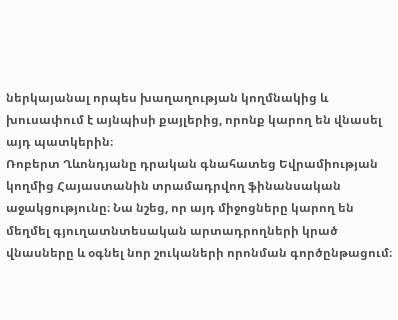ներկայանալ որպես խաղաղության կողմնակից և խուսափում է այնպիսի քայլերից, որոնք կարող են վնասել այդ պատկերին։
Ռոբերտ Ղևոնդյանը դրական գնահատեց Եվրամիության կողմից Հայաստանին տրամադրվող ֆինանսական աջակցությունը։ Նա նշեց, որ այդ միջոցները կարող են մեղմել գյուղատնտեսական արտադրողների կրած վնասները և օգնել նոր շուկաների որոնման գործընթացում։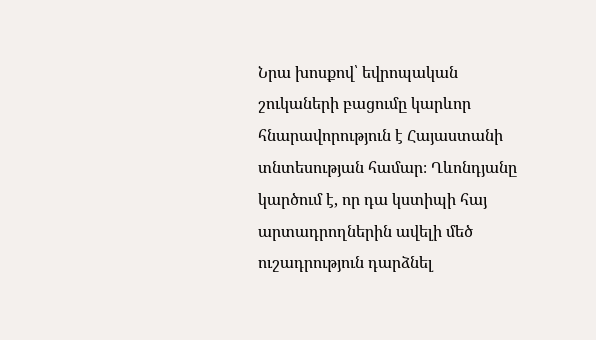Նրա խոսքով՝ եվրոպական շուկաների բացումը կարևոր հնարավորություն է Հայաստանի տնտեսության համար։ Ղևոնդյանը կարծում է, որ դա կստիպի հայ արտադրողներին ավելի մեծ ուշադրություն դարձնել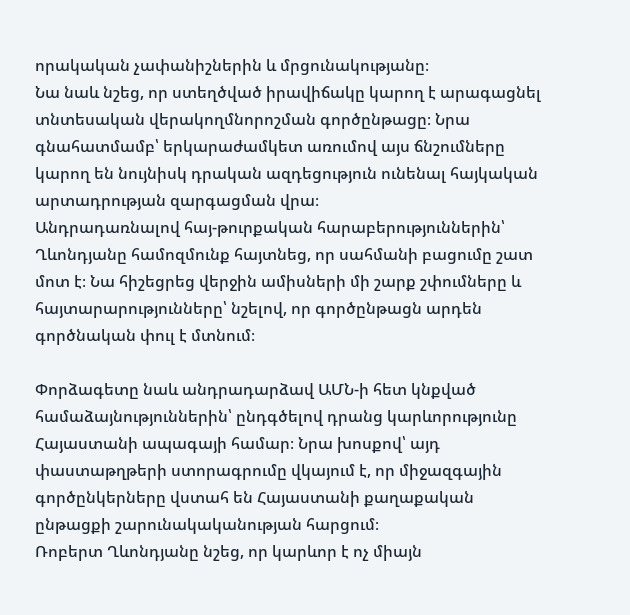որակական չափանիշներին և մրցունակությանը։
Նա նաև նշեց, որ ստեղծված իրավիճակը կարող է արագացնել տնտեսական վերակողմնորոշման գործընթացը։ Նրա գնահատմամբ՝ երկարաժամկետ առումով այս ճնշումները կարող են նույնիսկ դրական ազդեցություն ունենալ հայկական արտադրության զարգացման վրա։
Անդրադառնալով հայ-թուրքական հարաբերություններին՝ Ղևոնդյանը համոզմունք հայտնեց, որ սահմանի բացումը շատ մոտ է։ Նա հիշեցրեց վերջին ամիսների մի շարք շփումները և հայտարարությունները՝ նշելով, որ գործընթացն արդեն գործնական փուլ է մտնում։

Փորձագետը նաև անդրադարձավ ԱՄՆ‑ի հետ կնքված համաձայնություններին՝ ընդգծելով դրանց կարևորությունը Հայաստանի ապագայի համար։ Նրա խոսքով՝ այդ փաստաթղթերի ստորագրումը վկայում է, որ միջազգային գործընկերները վստահ են Հայաստանի քաղաքական ընթացքի շարունակականության հարցում։
Ռոբերտ Ղևոնդյանը նշեց, որ կարևոր է ոչ միայն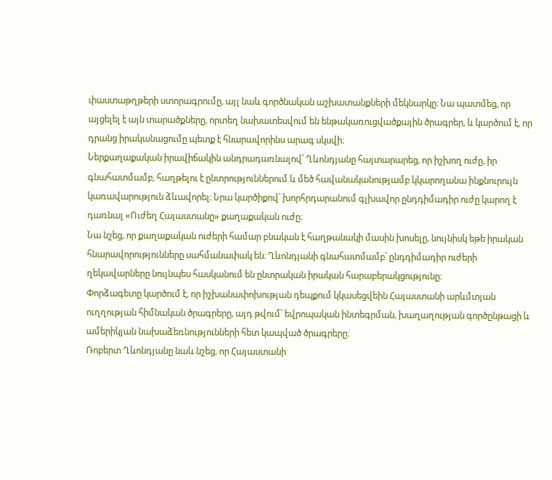փաստաթղթերի ստորագրումը, այլ նաև գործնական աշխատանքների մեկնարկը։ Նա պատմեց, որ այցելել է այն տարածքները, որտեղ նախատեսվում են ենթակառուցվածքային ծրագրեր, և կարծում է, որ դրանց իրականացումը պետք է հնարավորինս արագ սկսվի։
Ներքաղաքական իրավիճակին անդրադառնալով՝ Ղևոնդյանը հայտարարեց, որ իշխող ուժը, իր գնահատմամբ, հաղթելու է ընտրություններում և մեծ հավանականությամբ կկարողանա ինքնուրույն կառավարություն ձևավորել։ Նրա կարծիքով՝ խորհրդարանում գլխավոր ընդդիմադիր ուժը կարող է դառնալ «Ուժեղ Հայաստանը» քաղաքական ուժը։
Նա նշեց, որ քաղաքական ուժերի համար բնական է հաղթանակի մասին խոսելը, նույնիսկ եթե իրական հնարավորությունները սահմանափակ են։ Ղևոնդյանի գնահատմամբ՝ ընդդիմադիր ուժերի ղեկավարները նույնպես հասկանում են ընտրական իրական հարաբերակցությունը։
Փորձագետը կարծում է, որ իշխանափոխության դեպքում կկասեցվեին Հայաստանի արևմտյան ուղղության հիմնական ծրագրերը, այդ թվում՝ եվրոպական ինտեգրման, խաղաղության գործընթացի և ամերիկյան նախաձեռնությունների հետ կապված ծրագրերը։
Ռոբերտ Ղևոնդյանը նաև նշեց, որ Հայաստանի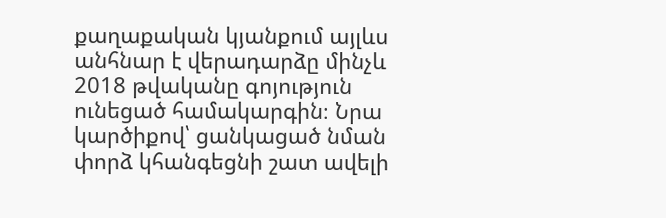քաղաքական կյանքում այլևս անհնար է վերադարձը մինչև 2018 թվականը գոյություն ունեցած համակարգին։ Նրա կարծիքով՝ ցանկացած նման փորձ կհանգեցնի շատ ավելի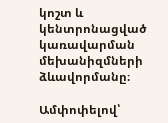կոշտ և կենտրոնացված կառավարման մեխանիզմների ձևավորմանը։

Ամփոփելով՝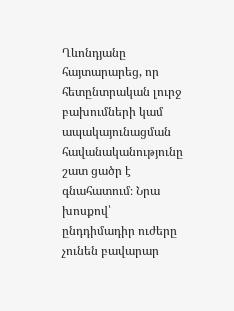Ղևոնդյանը հայտարարեց, որ հետընտրական լուրջ բախումների կամ ապակայունացման հավանականությունը շատ ցածր է գնահատում։ Նրա խոսքով՝ ընդդիմադիր ուժերը չունեն բավարար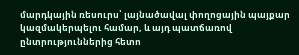մարդկային ռեսուրս՝ լայնածավալ փողոցային պայքար կազմակերպելու համար, և այդ պատճառով ընտրություններից հետո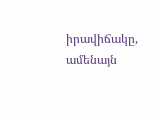իրավիճակը, ամենայն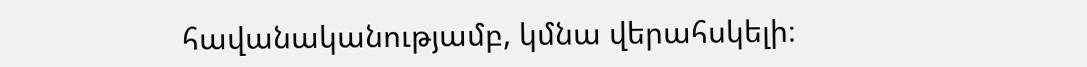հավանականությամբ, կմնա վերահսկելի։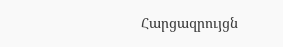Հարցազրույցն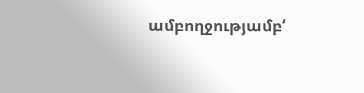ամբողջությամբ‘